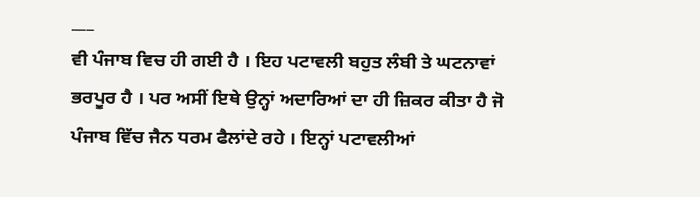___
ਵੀ ਪੰਜਾਬ ਵਿਚ ਹੀ ਗਈ ਹੈ । ਇਹ ਪਟਾਵਲੀ ਬਹੁਤ ਲੰਬੀ ਤੇ ਘਟਨਾਵਾਂ ਭਰਪੂਰ ਹੈ । ਪਰ ਅਸੀਂ ਇਥੇ ਉਨ੍ਹਾਂ ਅਦਾਰਿਆਂ ਦਾ ਹੀ ਜ਼ਿਕਰ ਕੀਤਾ ਹੈ ਜੋ ਪੰਜਾਬ ਵਿੱਚ ਜੈਨ ਧਰਮ ਫੈਲਾਂਦੇ ਰਹੇ । ਇਨ੍ਹਾਂ ਪਟਾਵਲੀਆਂ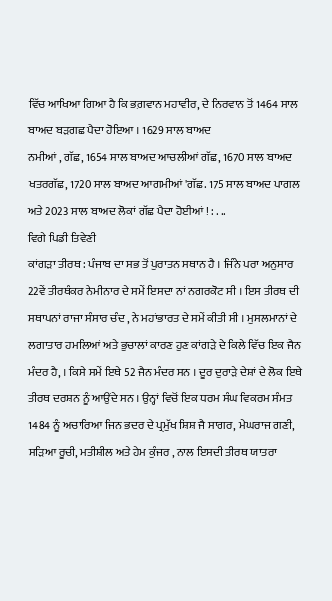ਵਿੱਚ ਆਖਿਆ ਗਿਆ ਹੈ ਕਿ ਭਗ਼ਵਾਨ ਮਹਾਵੀਰ, ਦੇ ਨਿਰਵਾਨ ਤੋਂ 1464 ਸਾਲ ਬਾਅਦ ਬੜਗਛ ਪੈਦਾ ਹੋਇਆ । 1629 ਸਾਲ ਬਾਅਦ
ਨਮੀਆਂ , ਗੱਛ, 1654 ਸਾਲ ਬਾਅਦ ਆਚਲੀਆਂ ਗੱਛ, 1670 ਸਾਲ ਬਾਅਦ ਖਤਰਗੱਛ, 1720 ਸਾਲ ਬਾਅਦ ਆਗਮੀਆਂ 'ਗੱਛ. 175 ਸਾਲ ਬਾਅਦ ਪਾਗਲ ਅਤੇ 2023 ਸਾਲ ਬਾਅਦ ਲੋਕਾਂ ਗੱਛ ਪੈਦਾ ਹੋਈਆਂ ! : . ..
ਵਿਗੇ ਪਿਡੀ ਤਿਵੇਣੀ
ਕਾਂਗੜਾ ਤੀਰਥ : ਪੰਜਾਬ ਦਾ ਸਭ ਤੋਂ ਪੁਰਾਤਨ ਸਥਾਨ ਹੈ । ਜਿੰਨੇ ਪਰਾ ਅਨੁਸਾਰ 22ਵੇਂ ਤੀਰਥੰਕਰ ਨੇਮੀਨਾਰ ਦੇ ਸਮੇਂ ਇਸਦਾ ਨਾਂ ਨਗਰਕੋਟ ਸੀ । ਇਸ ਤੀਰਥ ਦੀ ਸਥਾਪਨਾਂ ਰਾਜਾ ਸੰਸਾਰ ਚੰਦ , ਨੇ ਮਹਾਂਭਾਰਤ ਦੇ ਸਮੇਂ ਕੀਤੀ ਸੀ । ਮੁਸਲਮਾਨਾਂ ਦੇ ਲਗਾਤਾਰ ਹਮਲਿਆਂ ਅਤੇ ਭੁਚਾਲਾਂ ਕਾਰਣ ਹੁਣ ਕਾਂਗੜੇ ਦੇ ਕਿਲੇ ਵਿੱਚ ਇਕ ਜੈਨ ਮੰਦਰ ਹੈ, । ਕਿਸੇ ਸਮੇਂ ਇਥੇ 52 ਜੈਨ ਮੰਦਰ ਸਨ । ਦੂਰ ਦੁਰਾੜੇ ਦੇਸ਼ਾਂ ਦੇ ਲੋਕ ਇਥੇ ਤੀਰਥ ਦਰਸ਼ਨ ਨੂੰ ਆਉਂਦੇ ਸਨ । ਉਨ੍ਹਾਂ ਵਿਚੋਂ ਇਕ ਧਰਮ ਸੰਘ ਵਿਕਰਮ ਸੰਮਤ 1484 ਨੂੰ ਅਚਾਰਿਆ ਜਿਨ ਭਦਰ ਦੇ ਪ੍ਰਮੁੱਖ ਸ਼ਿਸ਼ ਜੈ ਸਾਗਰ, ਮੇਘਰਾਜ ਗਣੀ, ਸੜਿਆ ਰੂਚੀ, ਮਤੀਸ਼ੀਲ ਅਤੇ ਹੇਮ ਕੁੰਜਰ , ਨਾਲ ਇਸਦੀ ਤੀਰਥ ਯਾਤਰਾ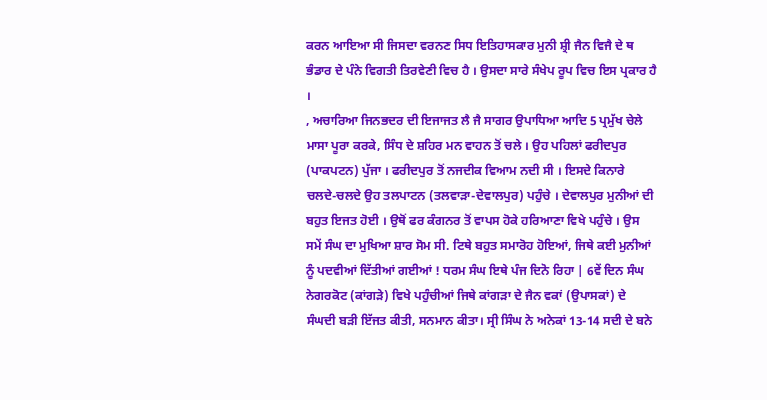ਕਰਨ ਆਇਆ ਸੀ ਜਿਸਦਾ ਵਰਨਣ ਸਿਧ ਇਤਿਹਾਸਕਾਰ ਮੁਨੀ ਸ਼੍ਰੀ ਜੈਨ ਵਿਜੈ ਦੇ ਥ ਭੰਡਾਰ ਦੇ ਪੰਨੇ ਵਿਗਤੀ ਤਿਰਵੇਣੀ ਵਿਚ ਹੈ । ਉਸਦਾ ਸਾਰੇ ਸੰਖੇਪ ਰੂਪ ਵਿਚ ਇਸ ਪ੍ਰਕਾਰ ਹੈ ।
, ਅਚਾਰਿਆ ਜਿਨਭਦਰ ਦੀ ਇਜਾਜਤ ਲੈ ਜੈ ਸਾਗਰ ਉਪਾਧਿਆ ਆਦਿ 5 ਪ੍ਰਮੁੱਖ ਚੇਲੇ ਮਾਸਾ ਪੂਰਾ ਕਰਕੇ, ਸਿੰਧ ਦੇ ਸ਼ਹਿਰ ਮਨ ਵਾਹਨ ਤੋਂ ਚਲੇ । ਉਹ ਪਹਿਲਾਂ ਫਰੀਦਪੁਰ (ਪਾਕਪਟਨ) ਪੁੱਜਾ । ਫਰੀਦਪੁਰ ਤੋਂ ਨਜਦੀਕ ਵਿਆਮ ਨਦੀ ਸੀ । ਇਸਦੇ ਕਿਨਾਰੇ ਚਲਦੇ-ਚਲਦੇ ਉਹ ਤਲਪਾਟਨ (ਤਲਵਾੜਾ-ਦੇਵਾਲਪੁਰ) ਪਹੁੰਚੇ । ਦੇਵਾਲਪੁਰ ਮੁਨੀਆਂ ਦੀ ਬਹੁਤ ਇਜਤ ਹੋਈ । ਉਥੋਂ ਫਰ ਕੰਗਨਰ ਤੋਂ ਵਾਪਸ ਹੋਕੇ ਹਰਿਆਣਾ ਵਿਖੇ ਪਹੁੰਚੇ । ਉਸ ਸਮੇਂ ਸੰਘ ਦਾ ਮੁਖਿਆ ਸ਼ਾਰ ਸੋਮ ਸੀ. ਟਿਥੇ ਬਹੁਤ ਸਮਾਰੋਹ ਹੋਇਆਂ, ਜਿਥੇ ਕਈ ਮੁਨੀਆਂ ਨੂੰ ਪਦਵੀਆਂ ਦਿੱਤੀਆਂ ਗਈਆਂ ! ਧਰਮ ਸੰਘ ਇਥੇ ਪੰਜ ਦਿਨੋ ਰਿਹਾ | 6ਵੇਂ ਦਿਨ ਸੰਘ ਨੇਗਰਕੋਟ (ਕਾਂਗੜੇ) ਵਿਖੇ ਪਹੁੰਚੀਆਂ ਜਿਥੇ ਕਾਂਗੜਾ ਦੇ ਜੈਨ ਵਕਾਂ (ਉਪਾਸਕਾਂ) ਦੇ ਸੰਘਦੀ ਬੜੀ ਇੱਜਤ ਕੀਤੀ, ਸਨਮਾਨ ਕੀਤਾ। ਸ੍ਰੀ ਸਿੰਘ ਨੇ ਅਨੇਕਾਂ 13-14 ਸਦੀ ਦੇ ਬਨੇ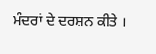ਮੰਦਰਾਂ ਦੇ ਦਰਸ਼ਨ ਕੀਤੇ ।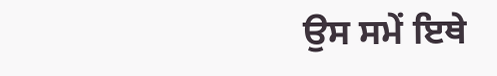ਉਸ ਸਮੇਂ ਇਥੇ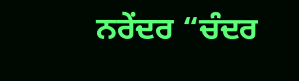ਨਰੇਂਦਰ “ਚੰਦਰ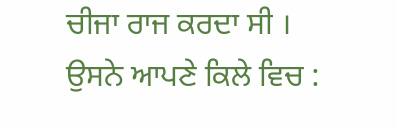ਚੀਜਾ ਰਾਜ ਕਰਦਾ ਸੀ । ਉਸਨੇ ਆਪਣੇ ਕਿਲੇ ਵਿਚ :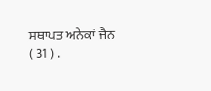ਸਥਾਪਤ ਅਨੇਕਾਂ ਜੈਨ
( 31 ) .